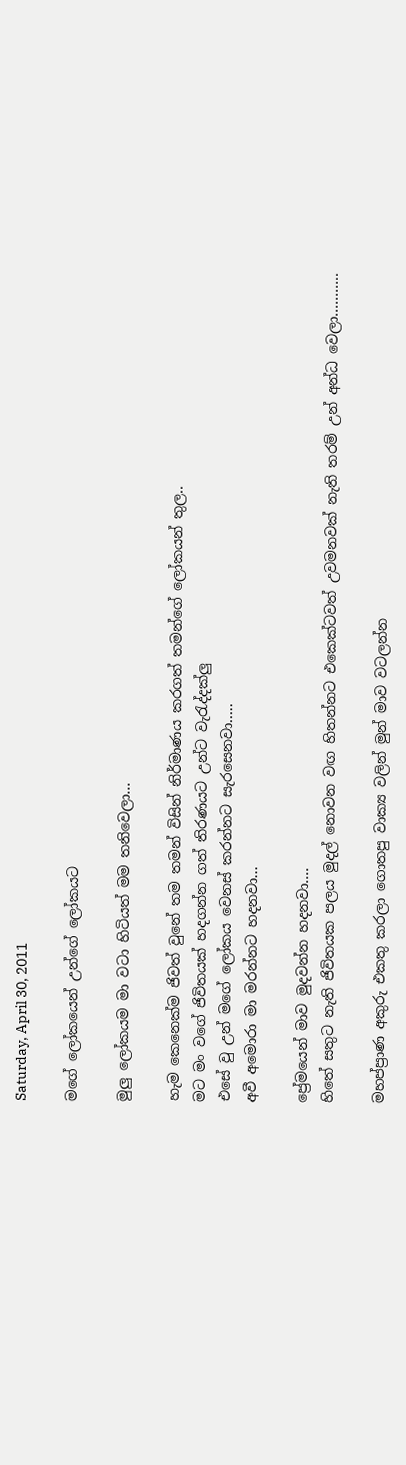Saturday, April 30, 2011

මගේ ලෝකයෙන් උන්ගේ ලෝකයට

මුලු ලෝකයම මා වටා හිටියත් මම තනිවෙලා...

හැම කෙනෙක්ම ජිවත් වුනේ තම තමන් විසින් නිර්මාණය කරගත් තමන්ගේ ලෝකයන් තුල..
මට මං වගේ ජිවිතයක් හදගන්න ගත් තිරණයට උන්ට වැරැද්දක්ලු
එසේ වු උන් මගේ ලෝකය වෙනස් කරන්නට සැරසෙනවා…..
අවී අමොරා මා මරන්නට හදනවා...

ප්‍රේමයෙන් මාව මුදවන්න හදනවා....
හිතේ සතුට නැති ජිවිතයක පලය මුදල් නොවන වඟ හිතන්නට එකෙක්ටවත් උවමනවක් නැති තරම් උන් අන්ධ වෙලා………..

මහප්ප්‍රාණ අකුරු එකතු කරලා ගොතපු වාක්‍ය වලින් මුන් මාව වටලන්න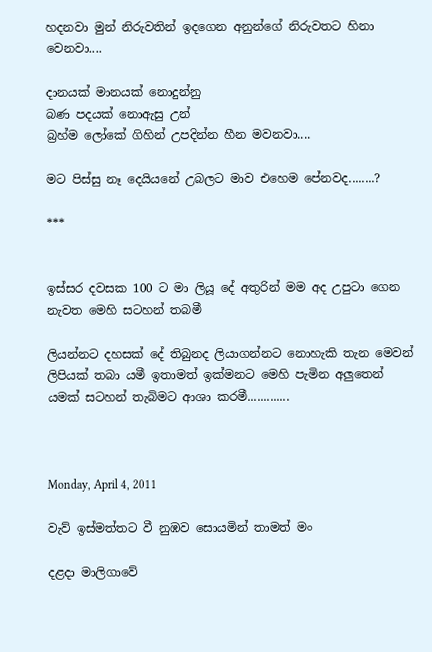හදනවා මුන් නිරුවතින් ඉදගෙන අනුන්ගේ නිරුවතට හිනා වෙනවා....

දානයක් මානයක් නොදුන්නු
බණ පදයක් නොඇසු උන්
බ්‍රහ්ම ලෝකේ ගිහින් උපදින්න හීන මවනවා....

මට පිස්සු නෑ දෙයියනේ උබලට මාව එහෙම පේනවද........?

***


ඉස්සර දවසක 100 ට මා ලියූ දේ අතුරින් මම අද උපුටා ගෙන නැවත මෙහි සටහන් තබමී

ලියන්නට දහසක් දේ තිබුනද ලියාගන්නට නොහැකි තැන මෙවන් ලිපියක් තබා යමී ඉතාමත් ඉක්මනට මෙහි පැමින අලුතෙන් යමක් සටහන් තැබිමට ආශා කරමී.............



Monday, April 4, 2011

වැව් ඉස්මත්තට වී නුඹව සොයමින් තාමත් මං

දළදා මාලිගාවේ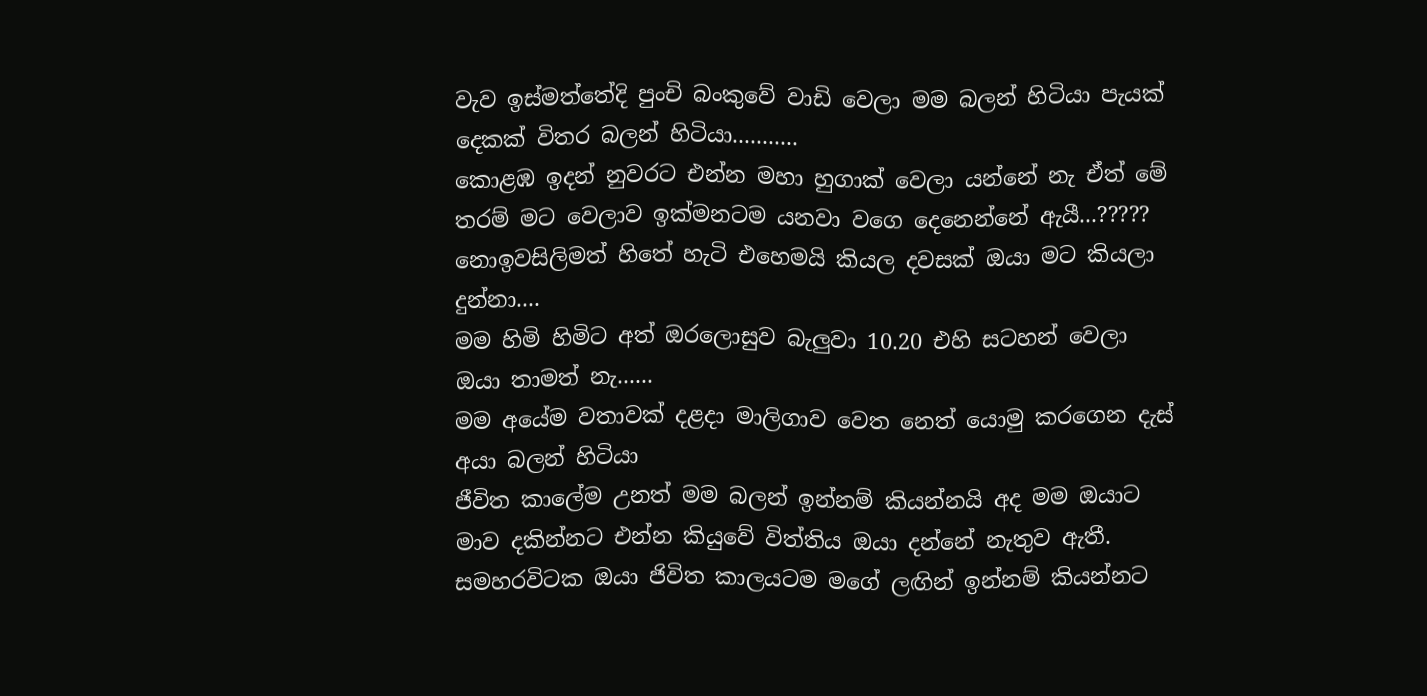වැව ඉස්මත්තේදි පුංචි බංකුවේ වාඩි වෙලා මම බලන් හිටියා පැයක් දෙකක් විතර බලන් හිටියා...........
කොළඹ ඉදන් නුවරට එන්න මහා හුගාක් වෙලා යන්නේ නැ ඒත් මේ තරම් මට වෙලාව ඉක්මනටම යනවා වගෙ දෙනෙන්නේ ඇයී...?????
නොඉවසිලිමත් හිතේ හැටි එහෙමයි කියල දවසක් ඔයා මට කියලා දුන්නා....
මම හිමි හිමිට අත් ඔරලොසුව බැලුවා 10.20 එහි සටහන් වෙලා
ඔයා තාමත් නැ......
මම අයේම වතාවක් දළදා මාලිගාව වෙත නෙත් යොමු කරගෙන දැස් අයා බලන් හිටියා
ජීවිත කාලේම උනත් මම බලන් ඉන්නම් කියන්නයි අද මම ඔයාට මාව දකින්නට එන්න කියුවේ විත්තිය ඔයා දන්නේ නැතුව ඇතී.
සමහරවිටක ඔයා ජිවිත කාලයටම මගේ ලඟින් ඉන්නම් කියන්නට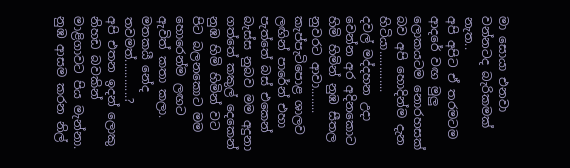මා සොයා එනවා වන්නටද බැරිකමක් නැත..
අපි අපිට ඒ තරමටම ආදරේ වඟ මුලු ලොකයටම නොරහසක් බව අපි හොදින්ම දැන හිටියා.............
දවල් මද්දහන උදා වෙන්න අර අදිනකොට හිමි හිමින් නුඹ සීතල නුවරට ආවා........
කැප්පැටිපොළ ශාලව ලඟින් පාරේන් එහා පැත්තේ බස් එකෙන් බැස්ස නුබව මම අදුනා ගත්තේ කකුල් දෙකෙන්
නුඹ හිමි හිමින් වට පිට බලනකොට මම හොරෙන්ම ලඟට ඇවිත් කතා කලා.
මතකයී නේද තවමත්............?
අපි එතන ඉදන් ලොකු නිහඩ බවකින් මාළිගාවට පිය මැන්නා.
නුඹ ආසම කරන නිල්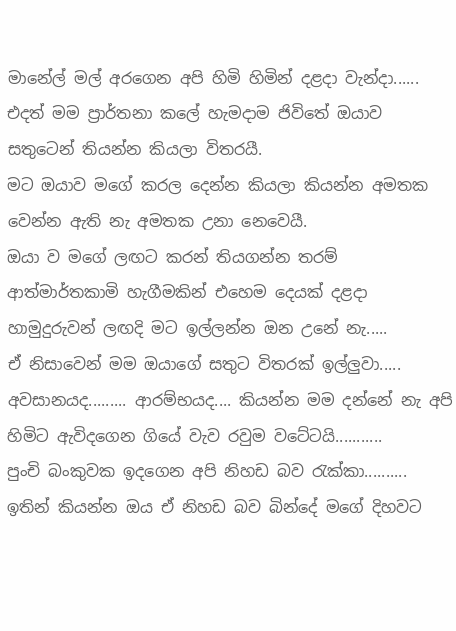මානේල් මල් අරගෙන අපි හිමි හිමින් දළදා වැන්දා......
එදත් මම ප්‍රාර්තනා කලේ හැමදාම ජිවිතේ ඔයාව සතුටෙන් තියන්න කියලා විතරයී.
මට ඔයාව මගේ කරල දෙන්න කියලා කියන්න අමතක වෙන්න ඇති නැ අමතක උනා නෙවෙයී.
ඔයා ව මගේ ලඟට කරන් තියගන්න තරම් ආත්මාර්තකාමි හැගීමකින් එහෙම දෙයක් දළදා හාමුදුරුවන් ලඟදි මට ඉල්ලන්න ඔන උනේ නැ.....
ඒ නිසාවෙන් මම ඔයාගේ සතුට විතරක් ඉල්ලුවා.....
අවසානයද......... ආරම්භයද.... කියන්න මම දන්නේ නැ අපි හිමිට ඇවිදගෙන ගියේ වැව රවුම වටේටයි...........
පුංචි බංකුවක ඉදගෙන අපි නිහඩ බව රැක්කා..........
ඉතින් කියන්න ඔය ඒ නිහඩ බව බින්දේ මගේ දිහවට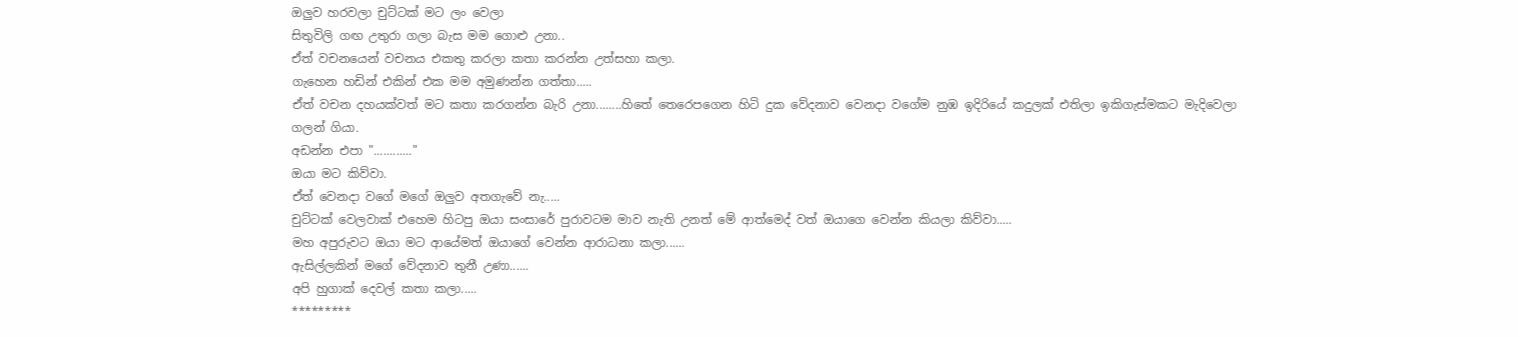ඔලුව හරවලා චුට්ටක් මට ලං වෙලා
සිතුවිලි ගඟ උතුරා ගලා බැස මම ගොළු උනා..
ඒත් වචනයෙන් වචනය එකතු කරලා කතා කරන්න උත්සහා කලා.
ගැහෙන හඩින් එකින් එක මම අමුණන්න ගත්තා.....
ඒත් වචන දහයක්වත් මට කතා කරගන්න බැරි උනා........හිතේ තෙරෙපගෙන හිටි දුක වේදනාව වෙනදා වගේම නුඹ ඉදිරියේ කදුලක් එතිලා ඉකිගැස්මකට මැදිවෙලා ගලන් ගියා.
අඩන්න එපා "............"
ඔයා මට කිව්වා.
ඒත් වෙනදා වගේ මගේ ඔලුව අතගැවේ නැ.....
චුට්ටක් වෙලවාක් එහෙම හිටපු ඔයා සංසාරේ පුරාවටම මාව නැති උනත් මේ ආත්මෙද් වත් ඔයාගෙ වෙන්න කියලා කිව්වා.....
මහ අපුරුවට ඔයා මට ආයේමත් ඔයාගේ වෙන්න ආරාධනා කලා......
ඇසිල්ලකින් මගේ වේදනාව තුනී උණා......
අපි හුගාක් දෙවල් කතා කලා.....
*********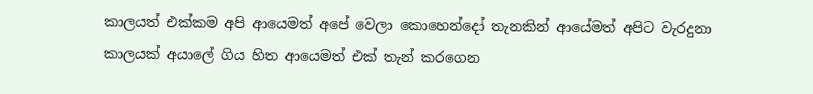කාලයත් එක්කම අපි ආයෙමත් අපේ වෙලා කොහෙන්දෝ තැනකින් ආයේමත් අපිට වැරදුනා
කාලයක් අයාලේ ගිය හිත ආයෙමත් එක් තැන් කරගෙන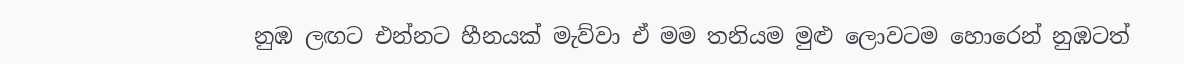නුඹ ලඟට එන්නට හීනයක් මැව්වා ඒ මම තනියම මුළු ලොවටම හොරෙන් නුඹටත්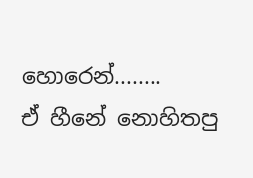හොරෙන්........
ඒ හීනේ නොහිතපු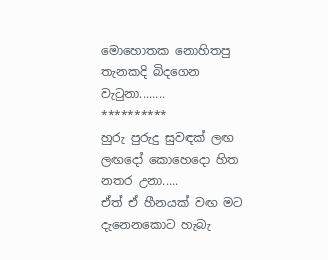මොහොතක නොහිතපු තැනකදි බිදගෙන වැටුනා........
**********
හුරු පුරුදු සුවඳක් ලඟ ලඟදෝ කොහෙදො හිත නතර උනා.....
ඒත් ඒ හීනයක් වඟ මට දැනෙනකොට හැබැ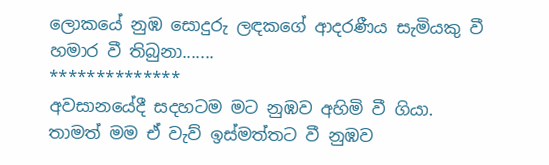ලොකයේ නුඹ සොදුරු ලඳකගේ ආදරණීය සැමියකු වී හමාර වී තිබුනා.......
**************
අවසානයේදී සදහටම මට නුඹව අහිමි වී ගියා.
තාමත් මම ඒ වැව් ඉස්මත්තට වී නුඹව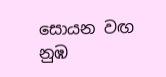සොයන වඟ නුඹ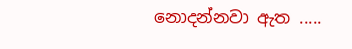නොදන්නවා ඇත .....